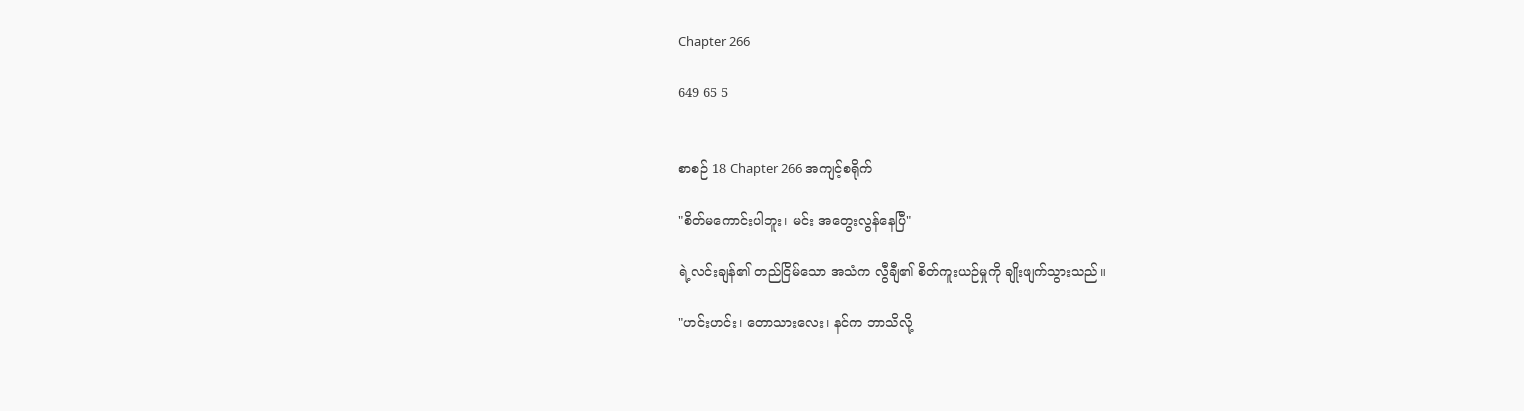Chapter 266

649 65 5


စာစဉ် 18 Chapter 266 အကျင့်စရိုက်

"စိတ်မကောင်းပါဘူး၊ မင်း အတွေးလွန်နေပြီ"

ရဲ့လင်းချန်၏ တည်ငြိမ်သော အသံက လွီချီ၏ စိတ်ကူးယဉ်မှုကို ချိုးဖျက်သွားသည်။

"ဟင်းဟင်း၊ တောသားလေး၊ နင်က ဘာသိလို့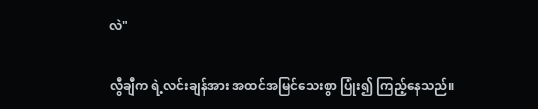လဲ"

လွီချီက ရဲ့လင်းချန်အား အထင်အမြင်သေးစွာ ပြုံး၍ ကြည့်နေသည်။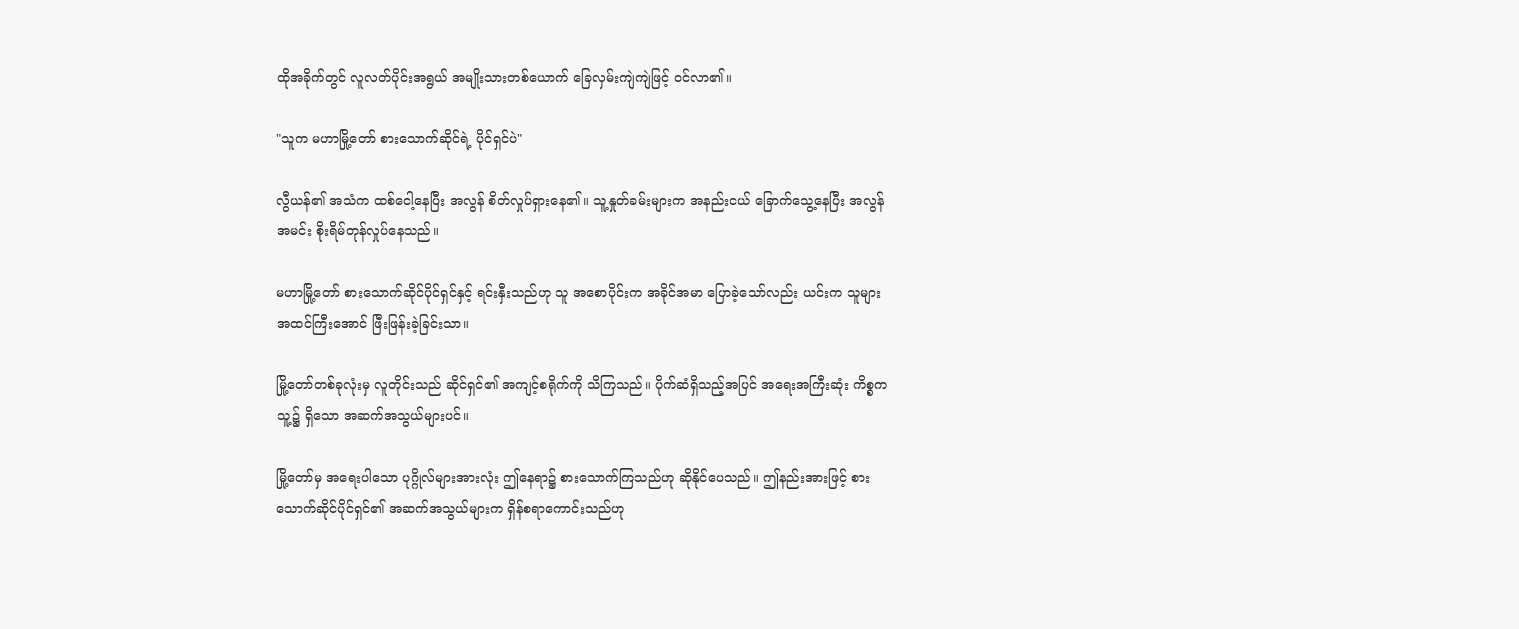ထိုအခိုက်တွင် လူလတ်ပိုင်းအရွယ် အမျိုးသားတစ်ယောက် ခြေလှမ်းကျဲကျဲဖြင့် ဝင်လာ၏။

"သူက မဟာမြို့တော် စားသောက်ဆိုင်ရဲ့ ပိုင်ရှင်ပဲ"

လွီယန်၏ အသံက ထစ်ငေါ့နေပြီး အလွန် စိတ်လှုပ်ရှားနေ၏။ သူ့နှုတ်ခမ်းများက အနည်းငယ် ခြောက်သွေ့နေပြီး အလွန်အမင်း စိုးရိမ်တုန်လှုပ်နေသည်။

မဟာမြို့တော် စားသောက်ဆိုင်ပိုင်ရှင်နှင့် ရင်းနှီးသည်ဟု သူ အစောပိုင်းက အခိုင်အမာ ပြောခဲ့သော်လည်း ယင်းက သူများ အထင်ကြီးအောင် ဖြီးဖြန်းခဲ့ခြင်းသာ။

မြို့တော်တစ်ခုလုံးမှ လူတိုင်းသည် ဆိုင်ရှင်၏ အကျင့်စရိုက်ကို သိကြသည်။ ပိုက်ဆံရှိသည့်အပြင် အရေးအကြီးဆုံး ကိစ္စက သူ့၌ ရှိသော အဆက်အသွယ်များပင်။

မြို့တော်မှ အရေးပါသော ပုဂ္ဂိုလ်များအားလုံး ဤနေရာ၌ စားသောက်ကြသည်ဟု ဆိုနိုင်ပေသည်။ ဤနည်းအားဖြင့် စားသောက်ဆိုင်ပိုင်ရှင်၏ အဆက်အသွယ်များက ရှိန်စရာကောင်းသည်ဟု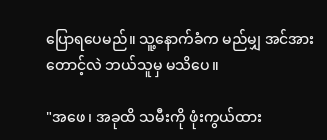ပြောရပေမည်။ သူ့နောက်ခံက မည်မျှ အင်အားတောင့်လဲ ဘယ်သူမှ မသိပေ။

"အဖေ၊ အခုထိ သမီးကို ဖုံးကွယ်ထား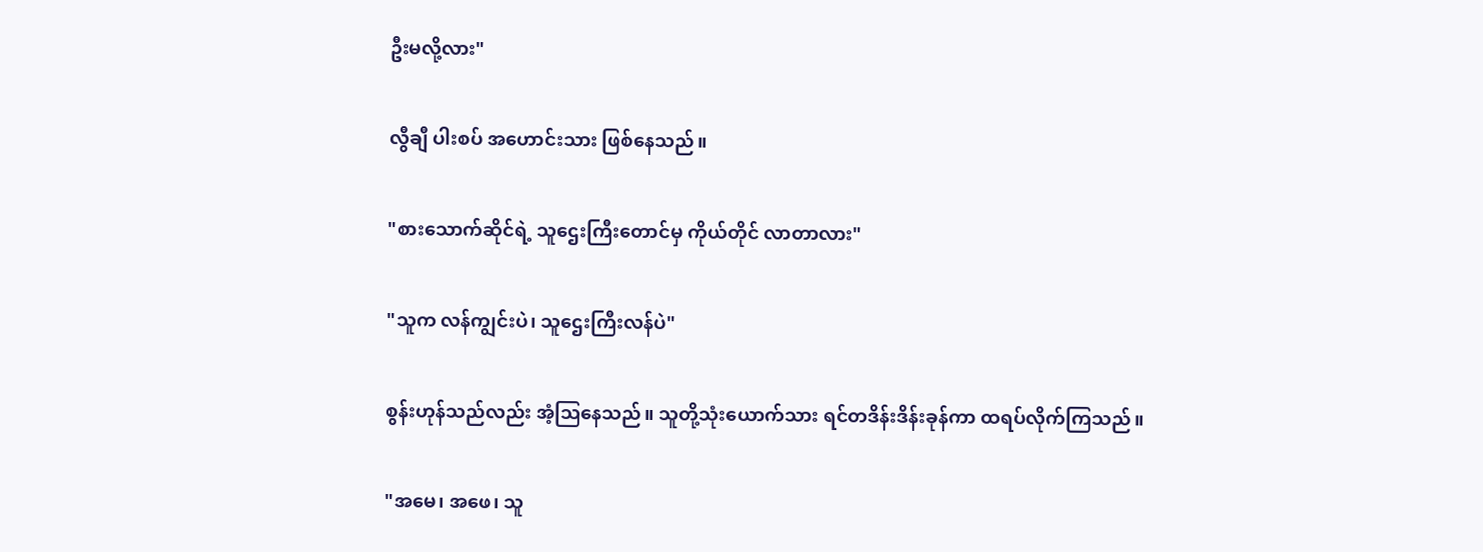ဦးမလို့လား"

လွီချီ ပါးစပ် အဟောင်းသား ဖြစ်နေသည်။

"စားသောက်ဆိုင်ရဲ့ သူဌေးကြီးတောင်မှ ကိုယ်တိုင် လာတာလား"

"သူက လန်ကျွင်းပဲ၊ သူဌေးကြီးလန်ပဲ"

စွန်းဟုန်သည်လည်း အံ့ဩနေသည်။ သူတို့သုံးယောက်သား ရင်တဒိန်းဒိန်းခုန်ကာ ထရပ်လိုက်ကြသည်။

"အမေ၊ အဖေ၊ သူ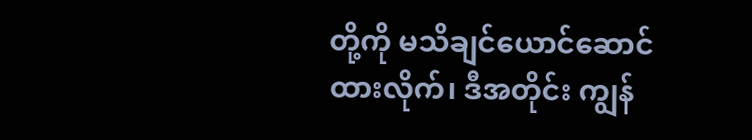တို့ကို မသိချင်ယောင်ဆောင်ထားလိုက်၊ ဒီအတိုင်း ကျွန်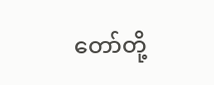တော်တို့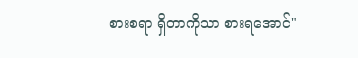စားစရာ ရှိတာကိုသာ စားရအောင်"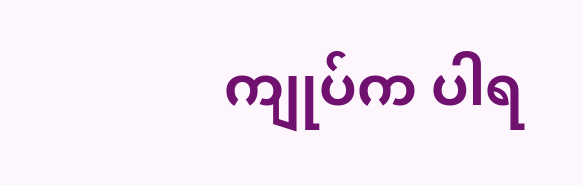ကျုပ်က ပါရ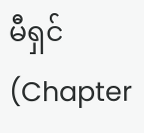မီရှင် (Chapter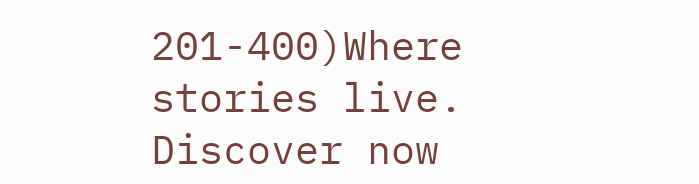201-400)Where stories live. Discover now